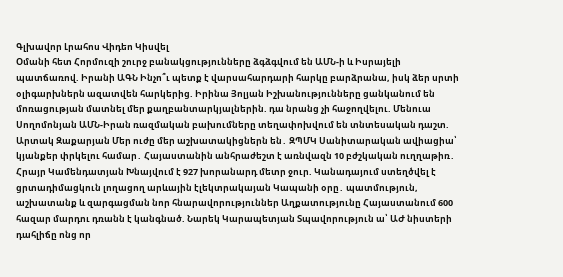Գլխավոր Լրահոս Վիդեո Կիսվել
Օմանի հետ Հորմուզի շուրջ բանակցությունները ձգձգվում են ԱՄՆ-ի և Իսրայելի պատճառով. Իրանի ԱԳՆ Ինչո՞ւ պետք է վարսահարդարի հարկը բարձրանա, իսկ ձեր սրտի օլիգարխներն ազատվեն հարկերից. Իրինա Յոլյան Իշխանությունները ցանկանում են մոռացության մատնել մեր քաղբանտարկյալներին. դա նրանց չի հաջողվելու. Մենուա Սողոմոնյան ԱՄՆ-Իրան ռազմական բախումները տեղափոխվում են տնտեսական դաշտ. Արտակ Զաքարյան Մեր ուժը մեր աշխատակիցներն են․ ԶՊՄԿ Սանիտարական ավիացիա՝ կյանքեր փրկելու համար․ Հայաստանին անհրաժեշտ է առնվազն 10 բժշկական ուղղաթիռ․ Հրայր Կամենդատյան Խնայվում է 927 խորանարդ մետր ջուր. Կանադայում ստեղծվել է ցրտադիմացկուն լողացող արևային էլեկտրակայան Կապանի օրը․ պատմություն, աշխատանք և զարգացման նոր հնարավորություններ Աղքատությունը Հայաստանում 600 հազար մարդու դռանն է կանգնած. Նարեկ Կարապետյան Տպավորություն ա՝ ԱԺ նիստերի դահլիճը ոնց որ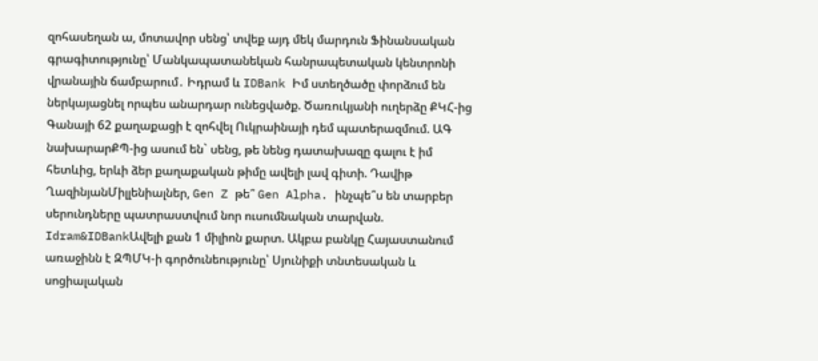զոհասեղան ա, մոտավոր սենց՝ տվեք այդ մեկ մարդուն Ֆինանսական գրագիտությունը՝ Մանկապատանեկան հանրապետական կենտրոնի վրանային ճամբարում․ Իդրամ և IDBank Իմ ստեղծածը փորձում են ներկայացնել որպես անարդար ունեցվածք. Ծառուկյանի ուղերձը ՔԿՀ-ից
Գանայի 62 քաղաքացի է զոհվել Ուկրաինայի դեմ պատերազմում. ԱԳ նախարարՔՊ-ից ասում են` սենց, թե նենց դատախազը գալու է իմ հետևից, երևի ձեր քաղաքական թիմը ավելի լավ գիտի. Դավիթ ՂազինյանՄիլլենիալներ, Gen Z թե՞ Gen Alpha. ինչպե՞ս են տարբեր սերունդները պատրաստվում նոր ուսումնական տարվան. Idram&IDBankԱվելի քան 1 միլիոն քարտ. Ակբա բանկը Հայաստանում առաջինն է ԶՊՄԿ-ի գործունեությունը՝ Սյունիքի տնտեսական և սոցիալական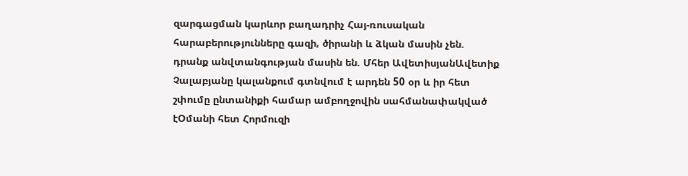զարգացման կարևոր բաղադրիչ Հայ-ռուսական հարաբերությունները գազի, ծիրանի և ձկան մասին չեն. դրանք անվտանգության մասին են. Մհեր ԱվետիսյանԱվետիք Չալաբյանը կալանքում գտնվում է արդեն 50 օր և իր հետ շփումը ընտանիքի համար ամբողջովին սահմանափակված էՕմանի հետ Հորմուզի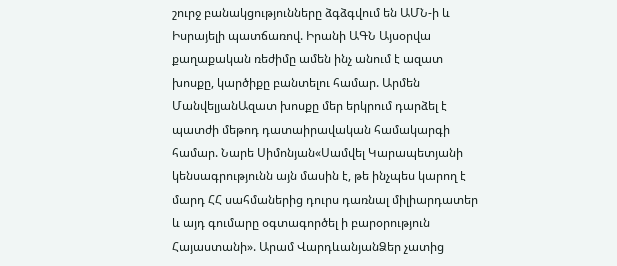շուրջ բանակցությունները ձգձգվում են ԱՄՆ-ի և Իսրայելի պատճառով. Իրանի ԱԳՆ Այսօրվա քաղաքական ռեժիմը ամեն ինչ անում է ազատ խոսքը, կարծիքը բանտելու համար. Արմեն ՄանվելյանԱզատ խոսքը մեր երկրում դարձել է պատժի մեթոդ դատաիրավական համակարգի համար. Նարե Սիմոնյան«Սամվել Կարապետյանի կենսագրությունն այն մասին է, թե ինչպես կարող է մարդ ՀՀ սահմաներից դուրս դառնալ միլիարդատեր և այդ գումարը օգտագործել ի բարօրություն Հայաստանի». Արամ ՎարդևանյանՁեր չատից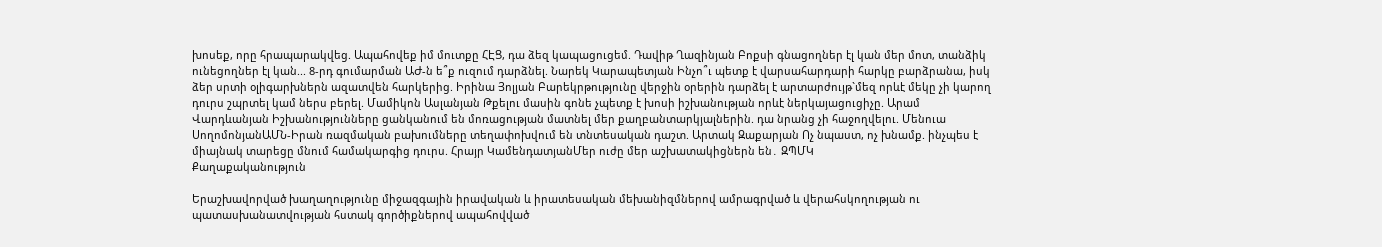խոսեք, որը հրապարակվեց. Ապահովեք իմ մուտքը ՀԷՑ, դա ձեզ կապացուցեմ. Դավիթ Ղազինյան Բոքսի գնացողներ էլ կան մեր մոտ, տանձիկ ունեցողներ էլ կան... 8-րդ գումարման ԱԺ-ն ե՞ք ուզում դարձնել. Նարեկ Կարապետյան Ինչո՞ւ պետք է վարսահարդարի հարկը բարձրանա, իսկ ձեր սրտի օլիգարխներն ազատվեն հարկերից. Իրինա Յոլյան Բարեկրթությունը վերջին օրերին դարձել է արտարժույթ`մեզ որևէ մեկը չի կարող դուրս շպրտել կամ ներս բերել. Մամիկոն Ասլանյան Թքելու մասին գոնե չպետք է խոսի իշխանության որևէ ներկայացուցիչը. Արամ Վարդևանյան Իշխանությունները ցանկանում են մոռացության մատնել մեր քաղբանտարկյալներին. դա նրանց չի հաջողվելու. Մենուա ՍողոմոնյանԱՄՆ-Իրան ռազմական բախումները տեղափոխվում են տնտեսական դաշտ. Արտակ Զաքարյան Ոչ նպաստ, ոչ խնամք. ինչպես է միայնակ տարեցը մնում համակարգից դուրս. Հրայր ԿամենդատյանՄեր ուժը մեր աշխատակիցներն են․ ԶՊՄԿ
Քաղաքականություն

Երաշխավորված խաղաղությունը միջազգային իրավական և իրատեսական մեխանիզմներով ամրագրված և վերահսկողության ու պատասխանատվության հստակ գործիքներով ապահովված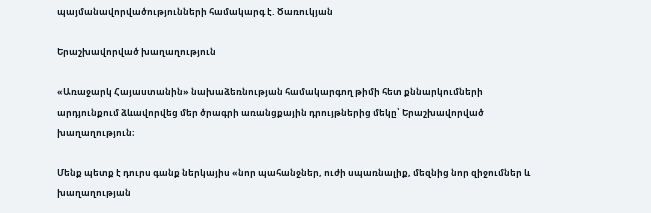պայմանավորվածությունների համակարգ է. Ծառուկյան

Երաշխավորված խաղաղություն

«Առաջարկ Հայաստանին» նախաձեռնության համակարգող թիմի հետ քննարկումների արդյունքում ձևավորվեց մեր ծրագրի առանցքային դրույթներից մեկը՝ Երաշխավորված խաղաղություն։

Մենք պետք է դուրս գանք ներկայիս «նոր պահանջներ, ուժի սպառնալիք, մեզնից նոր զիջումներ և խաղաղության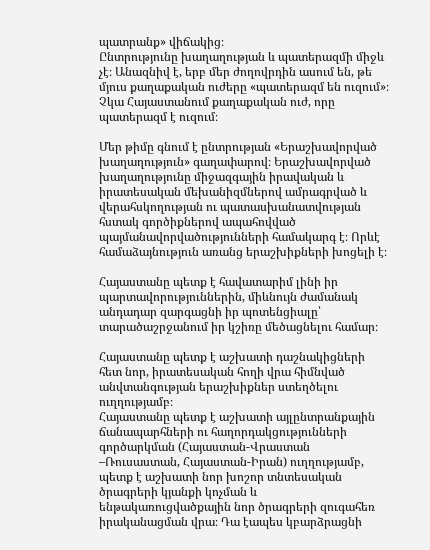պատրանք» վիճակից։
Ընտրությունը խաղաղության և պատերազմի միջև չէ։ Անազնիվ է, երբ մեր ժողովրդին ասում են, թե մյուս քաղաքական ուժերը «պատերազմ են ուզում»։ Չկա Հայաստանում քաղաքական ուժ, որը պատերազմ է ուզում։

Մեր թիմը գնում է ընտրության «Երաշխավորված խաղաղություն» գաղափարով։ Երաշխավորված խաղաղությունը միջազգային իրավական և իրատեսական մեխանիզմներով ամրագրված և վերահսկողության ու պատասխանատվության հստակ գործիքներով ապահովված պայմանավորվածությունների համակարգ է։ Որևէ համաձայնություն առանց երաշխիքների խոցելի է։

Հայաստանը պետք է հավատարիմ լինի իր պարտավորություններին, միևնույն ժամանակ անդադար զարգացնի իր պոտենցիալը՝ տարածաշրջանում իր կշիռը մեծացնելու համար։

Հայաստանը պետք է աշխատի դաշնակիցների հետ նոր, իրատեսական հողի վրա հիմնված անվտանգության երաշխիքներ ստեղծելու ուղղությամբ։
Հայաստանը պետք է աշխատի այլընտրանքային ճանապարհների ու հաղորդակցությունների գործարկման (Հայաստան-Վրաստան –Ռուսաստան, Հայաստան-Իրան) ուղղությամբ, պետք է աշխատի նոր խոշոր տնտեսական ծրագրերի կյանքի կոչման և ենթակառուցվածքային նոր ծրագրերի զուգահեռ իրականացման վրա։ Դա էապես կբարձրացնի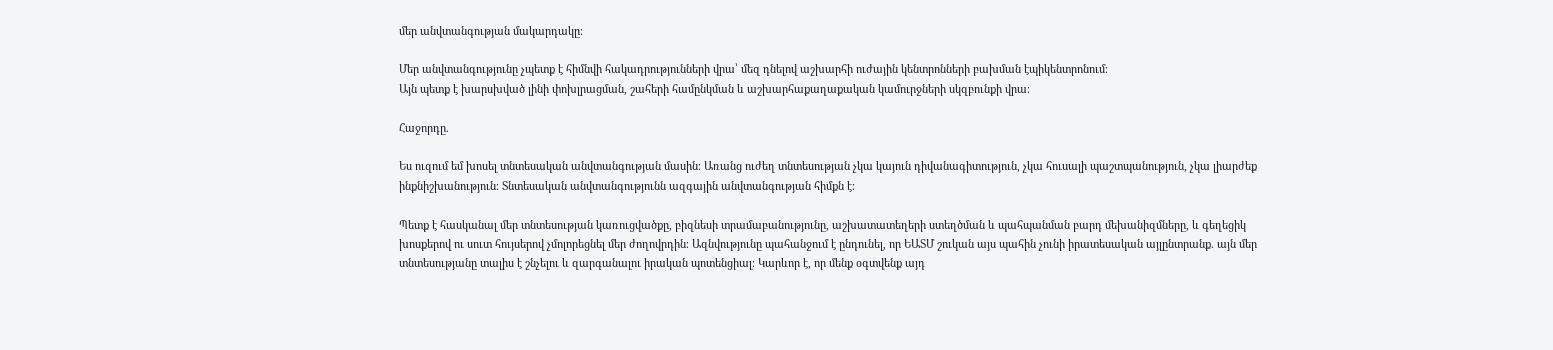մեր անվտանգության մակարդակը։

Մեր անվտանգությունը չպետք է հիմնվի հակադրությունների վրա՝ մեզ դնելով աշխարհի ուժային կենտրոնների բախման էպիկենտրոնում։
Այն պետք է խարսխված լինի փոխլրացման, շահերի համընկման և աշխարհաքաղաքական կամուրջների սկզբունքի վրա։

Հաջորդը.

Ես ուզում եմ խոսել տնտեսական անվտանգության մասին։ Առանց ուժեղ տնտեսության չկա կայուն դիվանագիտություն, չկա հուսալի պաշտպանություն, չկա լիարժեք ինքնիշխանություն։ Տնտեսական անվտանգությունն ազգային անվտանգության հիմքն է։

Պետք է հասկանալ մեր տնտեսության կառուցվածքը, բիզնեսի տրամաբանությունը, աշխատատեղերի ստեղծման և պահպանման բարդ մեխանիզմները, և գեղեցիկ խոսքերով ու սուտ հույսերով չմոլորեցնել մեր ժողովրդին։ Ազնվությունը պահանջում է ընդունել, որ ԵԱՏՄ շուկան այս պահին չունի իրատեսական այլընտրանք. այն մեր տնտեսությանը տալիս է շնչելու և զարգանալու իրական պոտենցիալ։ Կարևոր է, որ մենք օգտվենք այդ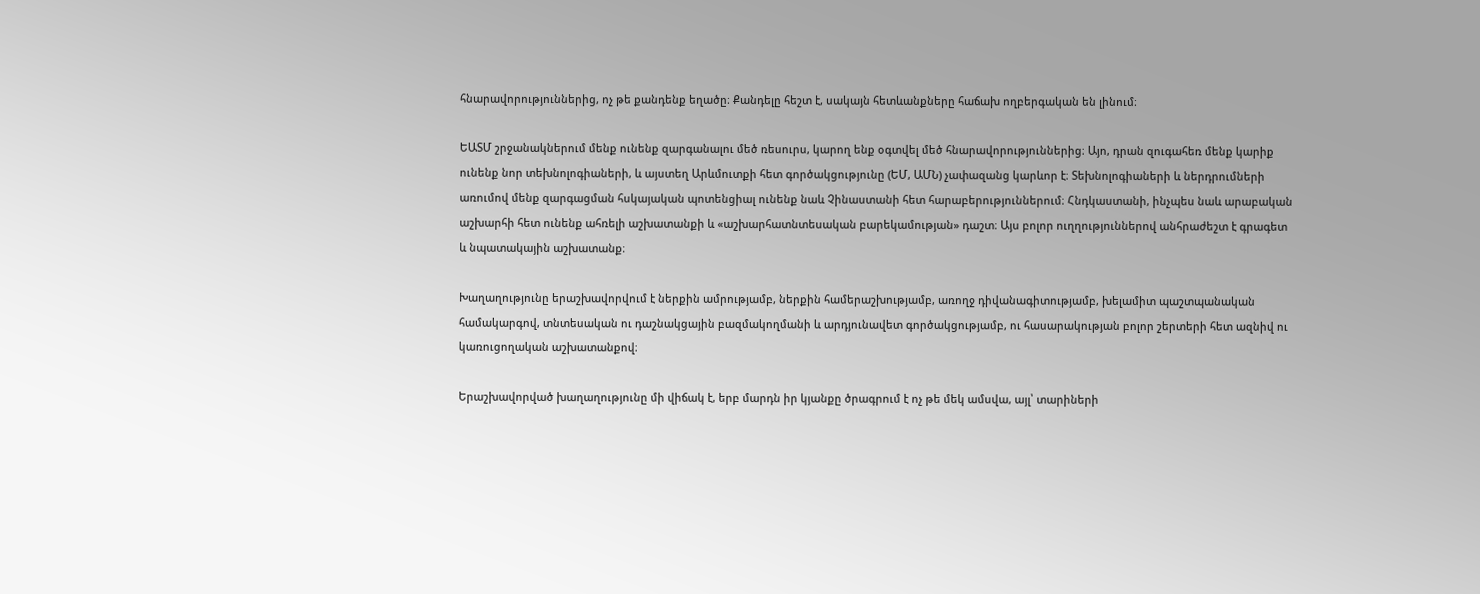հնարավորություններից, ոչ թե քանդենք եղածը։ Քանդելը հեշտ է, սակայն հետևանքները հաճախ ողբերգական են լինում։

ԵԱՏՄ շրջանակներում մենք ունենք զարգանալու մեծ ռեսուրս, կարող ենք օգտվել մեծ հնարավորություններից։ Այո, դրան զուգահեռ մենք կարիք ունենք նոր տեխնոլոգիաների, և այստեղ Արևմուտքի հետ գործակցությունը (ԵՄ, ԱՄՆ) չափազանց կարևոր է։ Տեխնոլոգիաների և ներդրումների առումով մենք զարգացման հսկայական պոտենցիալ ունենք նաև Չինաստանի հետ հարաբերություններում։ Հնդկաստանի, ինչպես նաև արաբական աշխարհի հետ ունենք ահռելի աշխատանքի և «աշխարհատնտեսական բարեկամության» դաշտ։ Այս բոլոր ուղղություններով անհրաժեշտ է գրագետ և նպատակային աշխատանք։

Խաղաղությունը երաշխավորվում է ներքին ամրությամբ, ներքին համերաշխությամբ, առողջ դիվանագիտությամբ, խելամիտ պաշտպանական համակարգով, տնտեսական ու դաշնակցային բազմակողմանի և արդյունավետ գործակցությամբ, ու հասարակության բոլոր շերտերի հետ ազնիվ ու կառուցողական աշխատանքով։

Երաշխավորված խաղաղությունը մի վիճակ է, երբ մարդն իր կյանքը ծրագրում է ոչ թե մեկ ամսվա, այլ՝ տարիների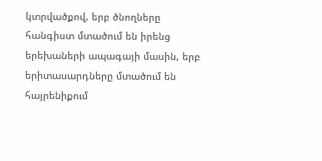կտրվածքով, երբ ծնողները հանգիստ մտածում են իրենց երեխաների ապագայի մասին, երբ երիտասարդները մտածում են հայրենիքում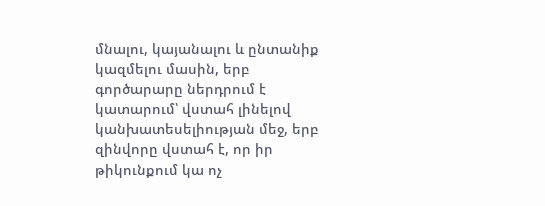մնալու, կայանալու և ընտանիք կազմելու մասին, երբ գործարարը ներդրում է կատարում՝ վստահ լինելով կանխատեսելիության մեջ, երբ զինվորը վստահ է, որ իր թիկունքում կա ոչ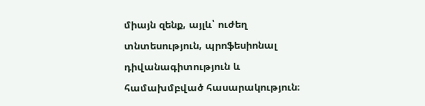միայն զենք, այլև՝ ուժեղ տնտեսություն, պրոֆեսիոնալ դիվանագիտություն և համախմբված հասարակություն։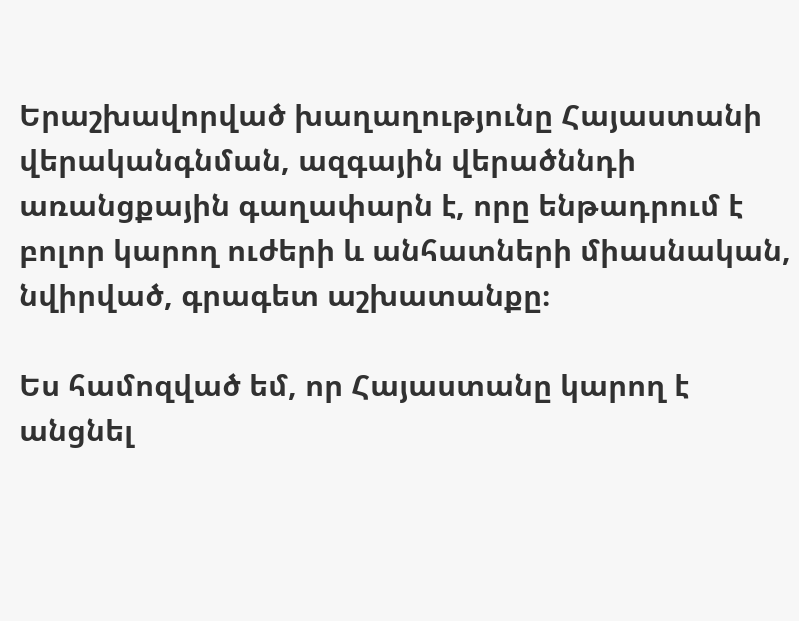Երաշխավորված խաղաղությունը Հայաստանի վերականգնման, ազգային վերածննդի առանցքային գաղափարն է, որը ենթադրում է բոլոր կարող ուժերի և անհատների միասնական, նվիրված, գրագետ աշխատանքը։

Ես համոզված եմ, որ Հայաստանը կարող է անցնել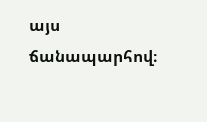այս ճանապարհով։